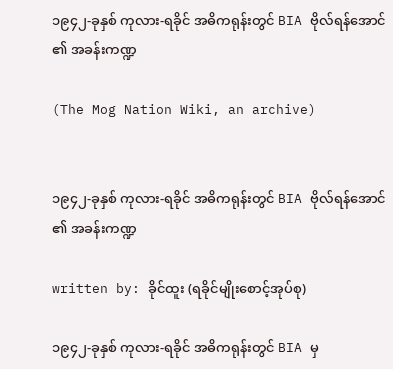၁၉၄၂-ခုနှစ် ကုလား-ရခိုင် အဓိကရုန်းတွင် BIA ဗိုလ်ရန်အောင် ၏ အခန်းကဏ္ဍ

(The Mog Nation Wiki, an archive)


၁၉၄၂-ခုနှစ် ကုလား-ရခိုင် အဓိကရုန်းတွင် BIA ဗိုလ်ရန်အောင် ၏ အခန်းကဏ္ဍ

written by: ခိုင်ထူး (ရခိုင်မျိုးစောင့်အုပ်စု)

၁၉၄၂-ခုနှစ် ကုလား-ရခိုင် အဓိကရုန်းတွင် BIA မှ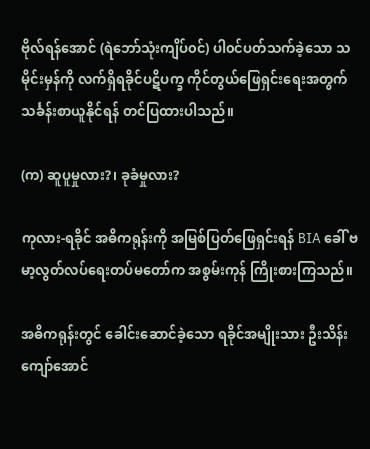ဗိုလ်ရန်အောင် (ရဲဘော်သုံးကျိပ်၀င်) ပါ၀င်ပတ်သက်ခဲ့သော သမိုင်းမှန်ကို လက်ရှိရခိုင်ပဋိပက္ခ ကိုင်တွယ်ဖြေရှင်းရေးအတွက်သင်္ခန်းစာယူနိုင်ရန် တင်ပြထားပါသည်။

(က) ဆူပူမှုလား?၊ ခုခံမှုလား?

ကုလား-ရခိုင် အဓိကရုန်းကို အမြစ်ပြတ်ဖြေရှင်းရန် BIA ခေါ် ဗမာ့လွတ်လပ်ရေးတပ်မတော်က အစွမ်းကုန် ကြိုးစားကြသည်။

အဓိကရုန်းတွင် ခေါင်းဆောင်ခဲ့သော ရခိုင်အမျိုးသား ဦးသိန်းကျော်အောင်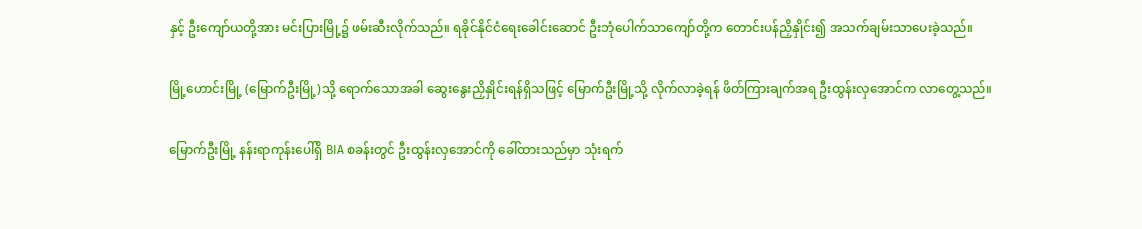နှင့် ဦးကျော်ယတို့အား မင်းပြားမြို့၌ ဖမ်းဆီးလိုက်သည်။ ရခိုင်နိုင်ငံရေးခေါင်းဆောင် ဦးဘုံပေါက်သာကျော်တို့က တောင်းပန်ညှိနှိုင်း၍ အသက်ချမ်းသာပေးခဲ့သည်။

မြို့ဟောင်းမြို့ (မြောက်ဦးမြို့)သို့ ရောက်သောအခါ ဆွေးနွေးညှိနှိုင်းရန်ရှိသဖြင့် မြောက်ဦးမြို့သို့ လိုက်လာခဲ့ရန် ဖိတ်ကြားချက်အရ ဦးထွန်းလှအောင်က လာတွေ့သည်။

မြောက်ဦးမြို့ နန်းရာကုန်းပေါ်ရှိ BIA စခန်းတွင် ဦးထွန်းလှအောင်ကို ခေါ်ထားသည်မှာ သုံးရက်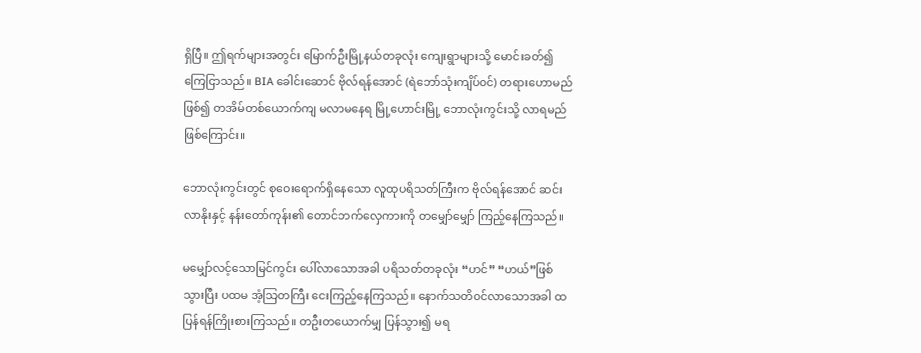ရှိပြီ။ ဤရက်များအတွင်း မြောက်ဦးမြို့နယ်တခုလုံး ကျေးရွာများသို့ မောင်းခတ်၍ကြေငြာသည်။ BIA ခေါင်းဆောင် ဗိုလ်ရန်အောင် (ရဲဘော်သုံးကျိပ်၀င်) တရားဟောမည်ဖြစ်၍ တအိမ်တစ်ယောက်ကျ မလာမနေရ မြို့ဟောင်းမြို့ ဘောလုံးကွင်းသို့ လာရမည်ဖြစ်ကြောင်း။

ဘောလုံးကွင်းတွင် စုဝေးရောက်ရှိနေသော လူထုပရိသတ်ကြီးက ဗိုလ်ရန်အောင် ဆင်းလာနိုးနှင့် နန်းတော်ကုန်း၏ တောင်ဘက်လှေကားကို တမျှော်မျှော် ကြည့်နေကြသည်။

မမျှော်လင့်သောမြင်ကွင်း ပေါ်လာသောအခါ ပရိသတ်တခုလုံး “ဟင်” “ဟယ်”ဖြစ်သွားပြီး ပထမ အံ့သြတကြီး ငေးကြည့်နေကြသည်။ နောက်သတိ၀င်လာသောအခါ ထပြန်ရန်ကြိုးစားကြသည်။ တဦးတယောက်မျှ ပြန်သွား၍ မရ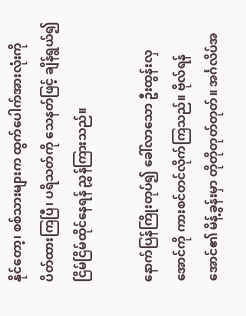နိုင်တော့၊ စစ်သားများက ထွက်ပေါက်အားလုံးကို ပိတ်ထားကြပြီ၊ ပရိသတ်ကို သေနတ်ဖြင့် ချိန်ရွယ်၍ ငြိမ်ငြိမ်ထိုင်နေရန် ညွှန်ကြားသည်။

နောက်ပြန်ကြိုးတုပ်၍ ခေါ်လာသော ဦးထွန်းလှအောင်ကို ကားစင်တင်လိုက်ကြသည်။ ဗိုလ်ရန်အောင်၏ မိန့်ခွန်းမှာ တိုတိုတုတ်တုတ်။ အင်္ဂလိပ်အ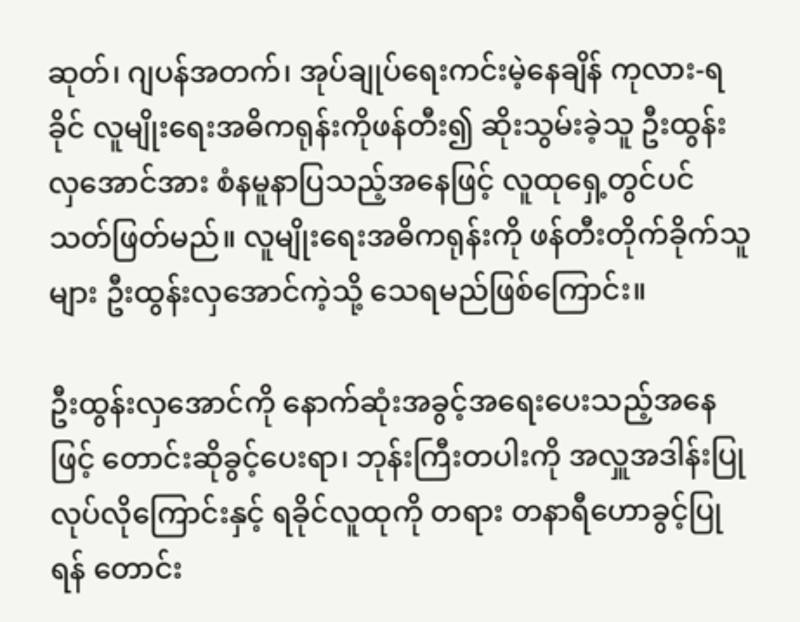ဆုတ်၊ ဂျပန်အတက်၊ အုပ်ချုပ်ရေးကင်းမဲ့နေချိန် ကုလား-ရခိုင် လူမျိုးရေးအဓိကရုန်းကိုဖန်တီး၍ ဆိုးသွမ်းခဲ့သူ ဦးထွန်းလှအောင်အား စံနမူနာပြသည့်အနေဖြင့် လူထုရှေ့တွင်ပင် သတ်ဖြတ်မည်။ လူမျိုးရေးအဓိကရုန်းကို ဖန်တီးတိုက်ခိုက်သူများ ဦးထွန်းလှအောင်ကဲ့သို့ သေရမည်ဖြစ်ကြောင်း။

ဦးထွန်းလှအောင်ကို နောက်ဆုံးအခွင့်အရေးပေးသည့်အနေဖြင့် တောင်းဆိုခွင့်ပေးရာ၊ ဘုန်းကြီးတပါးကို အလှူအဒါန်းပြုလုပ်လိုကြောင်းနှင့် ရခိုင်လူထုကို တရား တနာရီဟောခွင့်ပြုရန် တောင်း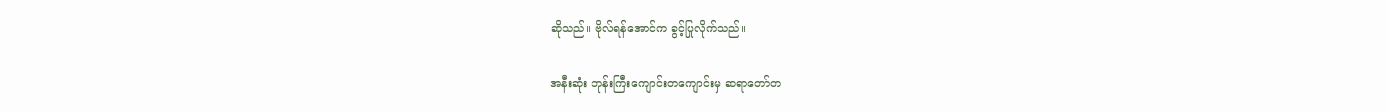ဆိုသည်။ ဗိုလ်ရန်အောင်က ခွင့်ပြုလိုက်သည်။

အနီးဆုံး ဘုန်းကြီးကျောင်းတကျောင်းမှ ဆရာတော်တ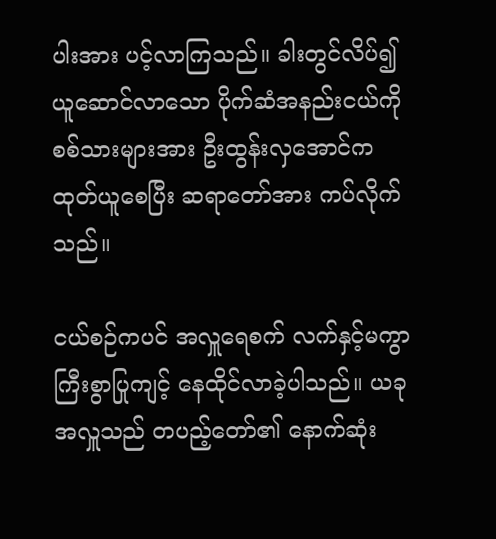ပါးအား ပင့်လာကြသည်။ ခါးတွင်လိပ်၍ ယူဆောင်လာသော ပိုက်ဆံအနည်းငယ်ကို စစ်သားများအား ဦးထွန်းလှအောင်က ထုတ်ယူစေပြီး ဆရာတော်အား ကပ်လိုက်သည်။

ငယ်စဉ်ကပင် အလှူရေစက် လက်နှင့်မကွာ ကြီးစွာပြုကျင့် နေထိုင်လာခဲ့ပါသည်။ ယခုအလှူသည် တပည့်တော်၏ နောက်ဆုံး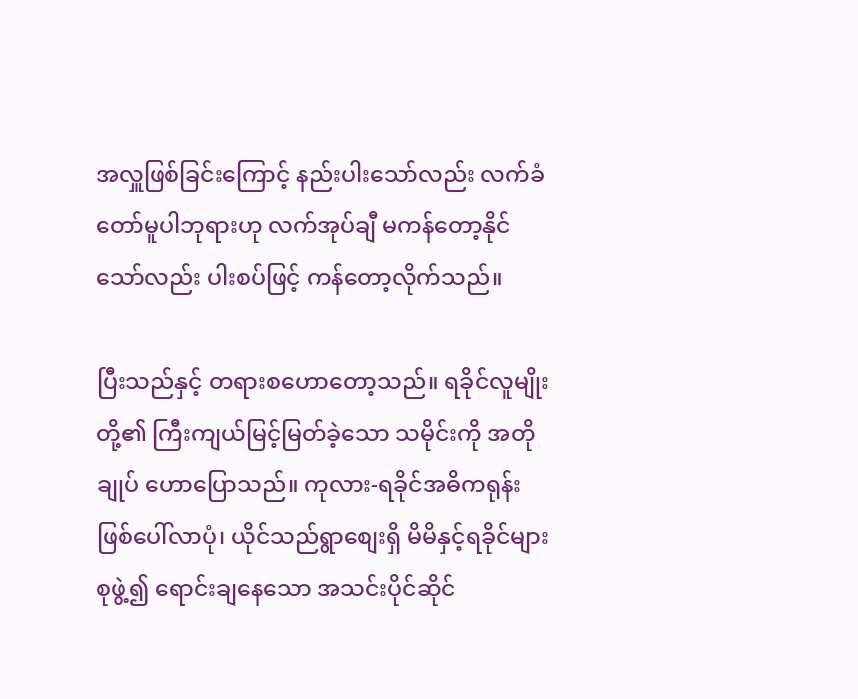အလှူဖြစ်ခြင်းကြောင့် နည်းပါးသော်လည်း လက်ခံတော်မူပါဘုရားဟု လက်အုပ်ချီ မကန်တော့နိုင်သော်လည်း ပါးစပ်ဖြင့် ကန်တော့လိုက်သည်။

ပြီးသည်နှင့် တရားစဟောတော့သည်။ ရခိုင်လူမျိုးတို့၏ ကြီးကျယ်မြင့်မြတ်ခဲ့သော သမိုင်းကို အတိုချုပ် ဟောပြောသည်။ ကုလား-ရခိုင်အဓိကရုန်း ဖြစ်ပေါ်လာပုံ၊ ယိုင်သည်ရွာစျေးရှိ မိမိနှင့်ရခိုင်များ စုဖွဲ့၍ ရောင်းချနေသော အသင်းပိုင်ဆိုင်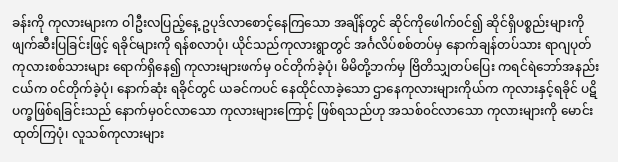ခန်းကို ကုလားများက ဝါဦးလပြည့်နေ့ ဥပုဒ်လာစောင့်နေကြသော အချိန်တွင် ဆိုင်ကိုဖေါက်၀င်၍ ဆိုင်ရှိပစ္စည်းများကို ဖျက်ဆီးပြခြင်းဖြင့် ရခိုင်များကို ရန်စလာပုံ၊ ယိုင်သည်ကုလားရွာတွင် အင်္ဂလိပ်စစ်တပ်မှ နောက်ချန်တပ်သား ရာဂျပုတ် ကုလားစစ်သားများ ရောက်ရှိနေ၍ ကုလားများဖက်မှ ၀င်တိုက်ခဲ့ပုံ၊ မိမိတို့ဘက်မှ ဗြိတိသျှတပ်ပြေး ကရင်ရဲဘော်အနည်းငယ်က ၀င်တိုက်ခဲ့ပုံ၊ နောက်ဆုံး ရခိုင်တွင် ယခင်ကပင် နေထိုင်လာခဲ့သော ဌာနေကုလားများကိုယ်က ကုလားနှင့်ရခိုင် ပဋိပက္ခဖြစ်ရခြင်းသည် နောက်မှ၀င်လာသော ကုလားများကြောင့် ဖြစ်ရသည်ဟု အသစ်၀င်လာသော ကုလားများကို မောင်းထုတ်ကြပုံ၊ လူသစ်ကုလားများ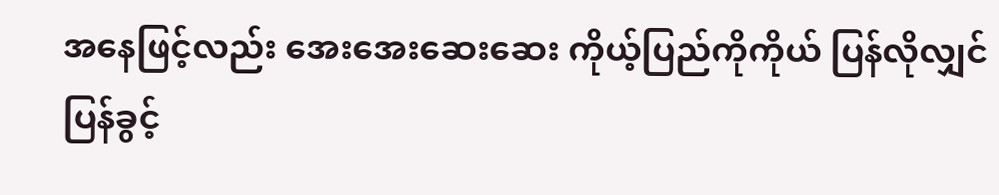အနေဖြင့်လည်း အေးအေးဆေးဆေး ကိုယ့်ပြည်ကိုကိုယ် ပြန်လိုလျှင် ပြန်ခွင့်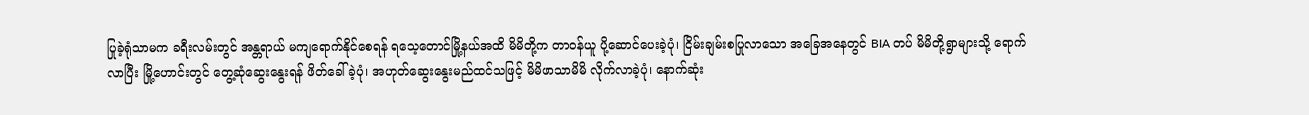ပြုခဲ့ရုံသာမက ခရီးလမ်းတွင် အန္တရာယ် မကျရောက်နိုင်စေရန် ရသေ့တောင်မြို့နယ်အထိ မိမိတို့က တာ၀န်ယူ ပို့ဆောင်ပေးခဲ့ပုံ၊ ငြိမ်းချမ်းစပြုလာသော အခြေအနေတွင် BIA တပ် မိမိတို့ရွာများသို့ ရောက်လာပြီး မြို့ဟောင်းတွင် တွေ့ဆုံဆွေးနွေးရန် ဖိတ်ခေါ်ခဲ့ပုံ၊ အဟုတ်ဆွေးနွေးမည်ထင်သဖြင့် မိမိဖာသာမိမိ လိုက်လာခဲ့ပုံ၊ နောက်ဆုံး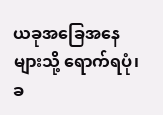ယခုအခြေအနေများသို့ ရောက်ရပုံ၊ ခ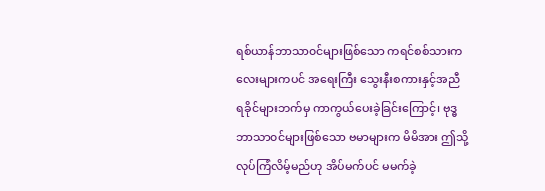ရစ်ယာန်ဘာသာ၀င်များဖြစ်သော ကရင်စစ်သားကလေးများကပင် အရေးကြီး သွေးနီးစကားနှင့်အညီ ရခိုင်များဘက်မှ ကာကွယ်ပေးခဲ့ခြင်းကြောင့်၊ ဗုဒ္ဓဘာသာ၀င်များဖြစ်သော ဗမာများက မိမိအား ဤသို့လုပ်ကြံလိမ့်မည်ဟု အိပ်မက်ပင် မမက်ခဲ့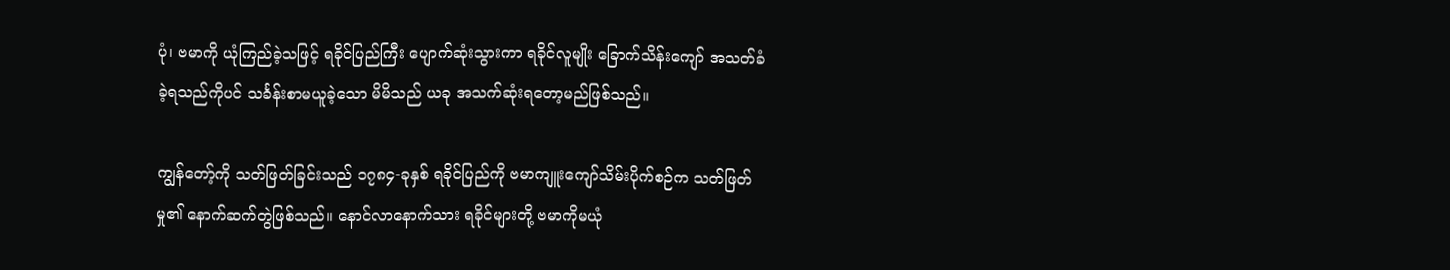ပုံ၊ ဗမာကို ယုံကြည်ခဲ့သဖြင့် ရခိုင်ပြည်ကြီး ပျောက်ဆုံးသွားကာ ရခိုင်လူမျိုး ခြောက်သိန်းကျော် အသတ်ခံခဲ့ရသည်ကိုပင် သင်္ခန်းစာမယူခဲ့သော မိမိသည် ယခု အသက်ဆုံးရတော့မည်ဖြစ်သည်။

ကျွန်တော့်ကို သတ်ဖြတ်ခြင်းသည် ၁၇၈၄-ခုနှစ် ရခိုင်ပြည်ကို ဗမာကျူးကျော်သိမ်းပိုက်စဉ်က သတ်ဖြတ်မှု၏ နောက်ဆက်တွဲဖြစ်သည်။ နောင်လာနောက်သား ရခိုင်များတို့ ဗမာကိုမယုံ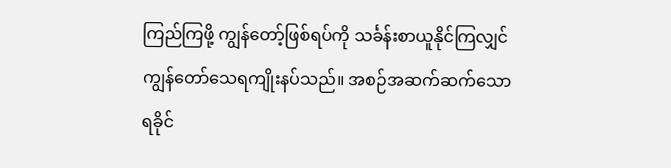ကြည်ကြဖို့ ကျွန်တော့်ဖြစ်ရပ်ကို သင်္ခန်းစာယူနိုင်ကြလျှင် ကျွန်တော်သေရကျိုးနပ်သည်။ အစဉ်အဆက်ဆက်သော ရခိုင်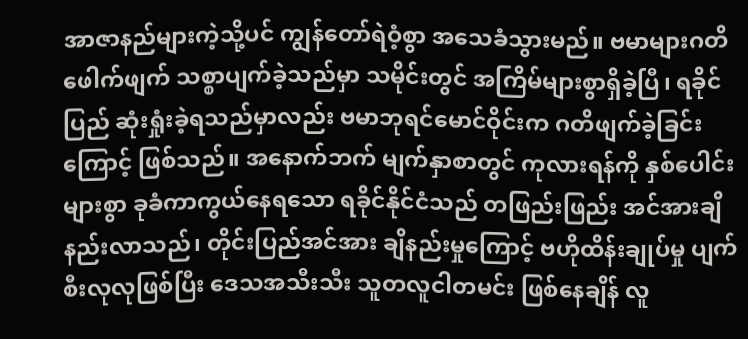အာဇာနည်များကဲ့သို့ပင် ကျွန်တော်ရဲဝံ့စွာ အသေခံသွားမည်။ ဗမာများဂတိဖေါက်ဖျက် သစ္စာပျက်ခဲ့သည်မှာ သမိုင်းတွင် အကြိမ်များစွာရှိခဲ့ပြီ၊ ရခိုင်ပြည် ဆုံးရှုံးခဲ့ရသည်မှာလည်း ဗမာဘုရင်မောင်ဝိုင်းက ဂတိဖျက်ခဲ့ခြင်းကြောင့် ဖြစ်သည်။ အနောက်ဘက် မျက်နှာစာတွင် ကုလားရန်ကို နှစ်ပေါင်းများစွာ ခုခံကာကွယ်နေရသော ရခိုင်နိုင်ငံသည် တဖြည်းဖြည်း အင်အားချိနည်းလာသည်၊ တိုင်းပြည်အင်အား ချိနည်းမှုကြောင့် ဗဟိုထိန်းချုပ်မှု ပျက်စီးလုလုဖြစ်ပြီး ဒေသအသီးသီး သူတလူငါတမင်း ဖြစ်နေချိန် လူ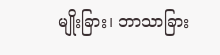မျိုးခြား၊ ဘာသာခြား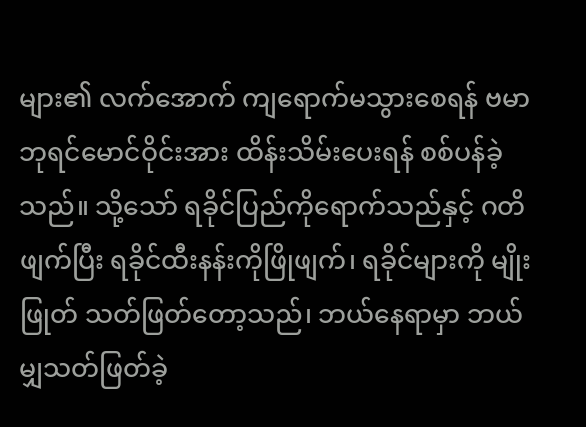များ၏ လက်အောက် ကျရောက်မသွားစေရန် ဗမာဘုရင်မောင်ဝိုင်းအား ထိန်းသိမ်းပေးရန် စစ်ပန်ခဲ့သည်။ သို့သော် ရခိုင်ပြည်ကိုရောက်သည်နှင့် ဂတိဖျက်ပြီး ရခိုင်ထီးနန်းကိုဖြိုဖျက်၊ ရခိုင်များကို မျိုးဖြုတ် သတ်ဖြတ်တော့သည်၊ ဘယ်နေရာမှာ ဘယ်မျှသတ်ဖြတ်ခဲ့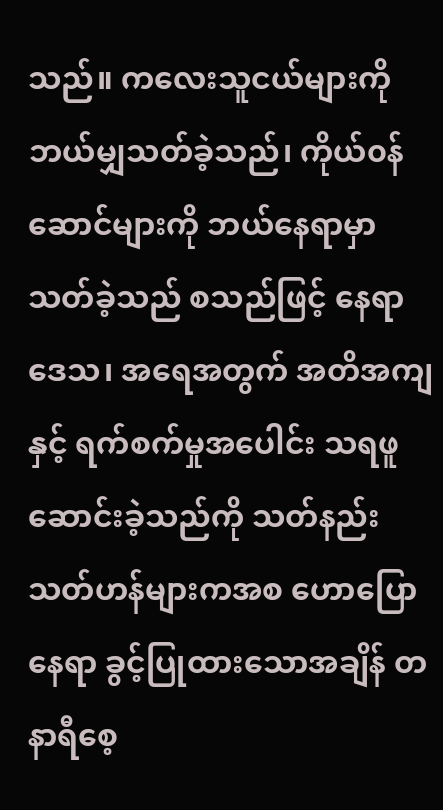သည်။ ကလေးသူငယ်များကို ဘယ်မျှသတ်ခဲ့သည်၊ ကိုယ်၀န်ဆောင်များကို ဘယ်နေရာမှာ သတ်ခဲ့သည် စသည်ဖြင့် နေရာဒေသ၊ အရေအတွက် အတိအကျနှင့် ရက်စက်မှုအပေါင်း သရဖူဆောင်းခဲ့သည်ကို သတ်နည်း သတ်ဟန်များကအစ ဟောပြောနေရာ ခွင့်ပြုထားသောအချိန် တနာရီစေ့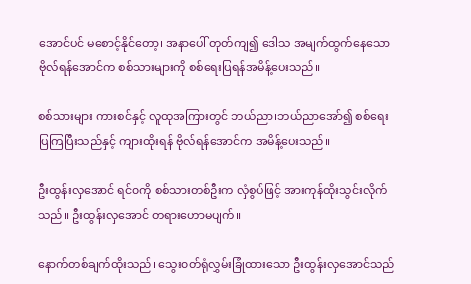အောင်ပင် မစောင့်နိုင်တော့၊ အနာပေါ် တုတ်ကျ၍ ဒေါသ အမျက်ထွက်နေသော ဗိုလ်ရန်အောင်က စစ်သားများကို စစ်ရေးပြရန်အမိန့်ပေးသည်။

စစ်သားများ ကားစင်နှင့် လူထုအကြားတွင် ဘယ်ညာ၊ဘယ်ညာအော်၍ စစ်ရေးပြကြပြီးသည်နှင့် ကျားထိုးရန် ဗိုလ်ရန်အောင်က အမိန့်ပေးသည်။

ဦးထွန်းလှအောင် ရင်၀ကို စစ်သားတစ်ဦးက လှံစွပ်ဖြင့် အားကုန်ထိုးသွင်းလိုက်သည်။ ဦးထွန်းလှအောင် တရားဟောမပျက်။

နောက်တစ်ချက်ထိုးသည်၊ သွေး၀တ်ရုံလွှမ်းခြုံထားသော ဦးထွန်းလှအောင်သည်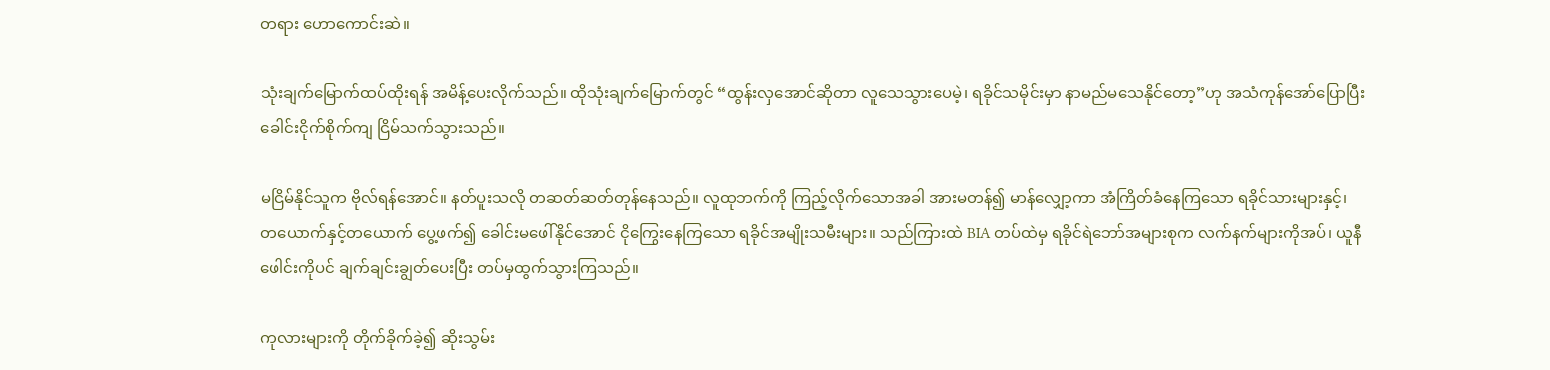တရား ဟောကောင်းဆဲ။

သုံးချက်မြောက်ထပ်ထိုးရန် အမိန့်ပေးလိုက်သည်။ ထိုသုံးချက်မြောက်တွင် “ထွန်းလှအောင်ဆိုတာ လူသေသွားပေမဲ့၊ ရခိုင်သမိုင်းမှာ နာမည်မသေနိုင်တော့”ဟု အသံကုန်အော်ပြောပြီး ခေါင်းငိုက်စိုက်ကျ ငြိမ်သက်သွားသည်။

မငြိမ်နိုင်သူက ဗိုလ်ရန်အောင်။ နတ်ပူးသလို တဆတ်ဆတ်တုန်နေသည်။ လူထုဘက်ကို ကြည့်လိုက်သောအခါ အားမတန်၍ မာန်လျှော့ကာ အံကြိတ်ခံနေကြသော ရခိုင်သားများနှင့်၊ တယောက်နှင့်တယောက် ပွေ့ဖက်၍ ခေါင်းမဖေါ်နိုင်အောင် ငိုကြွေးနေကြသော ရခိုင်အမျိုးသမီးများ။ သည်ကြားထဲ BIA တပ်ထဲမှ ရခိုင်ရဲဘော်အများစုက လက်နက်များကိုအပ်၊ ယူနီဖေါင်းကိုပင် ချက်ချင်းချွတ်ပေးပြီး တပ်မှထွက်သွားကြသည်။

ကုလားများကို တိုက်ခိုက်ခဲ့၍ ဆိုးသွမ်း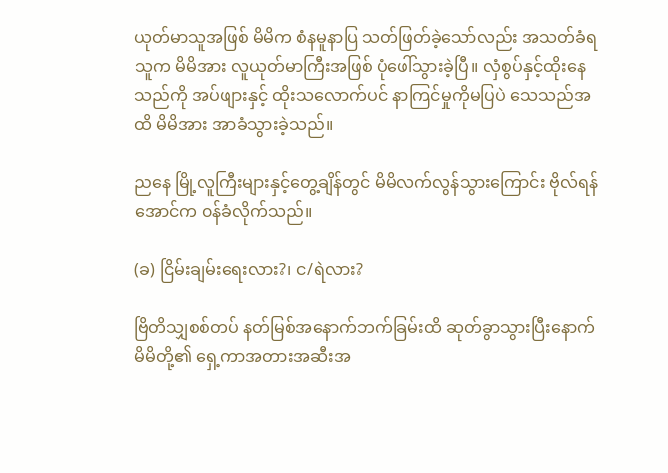ယုတ်မာသူအဖြစ် မိမိက စံနမူနာပြ သတ်ဖြတ်ခဲ့သော်လည်း အသတ်ခံရသူက မိမိအား လူယုတ်မာကြီးအဖြစ် ပုံဖေါ်သွားခဲ့ပြီ။ လှံစွပ်နှင့်ထိုးနေသည်ကို အပ်ဖျားနှင့် ထိုးသလောက်ပင် နာကြင်မှုကိုမပြပဲ သေသည်အထိ မိမိအား အာခံသွားခဲ့သည်။

ညနေ မြို့လူကြီးများနှင့်တွေ့ချိန်တွင် မိမိလက်လွန်သွားကြောင်း ဗိုလ်ရန်အောင်က ၀န်ခံလိုက်သည်။

(ခ) ငြိမ်းချမ်းရေးလား?၊ င/ရဲလား?

ဗြိတိသျှစစ်တပ် နတ်မြစ်အနောက်ဘက်ခြမ်းထိ ဆုတ်ခွာသွားပြီးနောက် မိမိတို့၏ ရှေ့ကာအတားအဆီးအ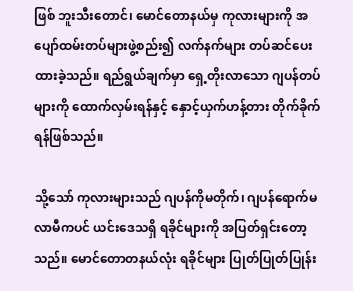ဖြစ် ဘူးသီးတောင်၊ မောင်တောနယ်မှ ကုလားများကို အပျော်ထမ်းတပ်များဖွဲ့စည်း၍ လက်နက်များ တပ်ဆင်ပေးထားခဲ့သည်။ ရည်ရွယ်ချက်မှာ ရှေ့တိုးလာသော ဂျပန်တပ်များကို ထောက်လှမ်းရန်နှင့် နှောင့်ယှက်ဟန့်တား တိုက်ခိုက်ရန်ဖြစ်သည်။

သို့သော် ကုလားများသည် ဂျပန်ကိုမတိုက်၊ ဂျပန်ရောက်မလာမီကပင် ယင်းဒေသရှိ ရခိုင်များကို အပြတ်ရှင်းတော့သည်။ မောင်တောတနယ်လုံး ရခိုင်များ ပြုတ်ပြုတ်ပြုန်း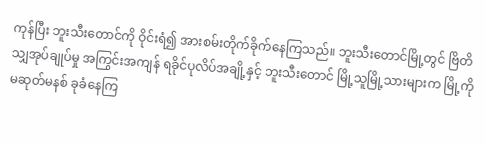ကုန်ပြီး ဘူးသီးတောင်ကို ဝိုင်းရံ၍ အားစမ်းတိုက်ခိုက်နေကြသည်။ ဘူးသီးတောင်မြို့တွင် ဗြိတိသျှအုပ်ချုပ်မှု အကြွင်းအကျန် ရခိုင်ပုလိပ်အချို့နှင့် ဘူးသီးတောင် မြို့သူမြို့သားများက မြို့ကိုမဆုတ်မနစ် ခုခံနေကြ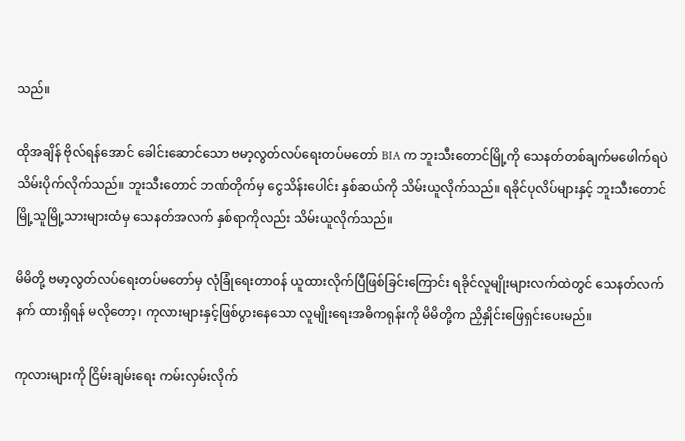သည်။

ထိုအချိန် ဗိုလ်ရန်အောင် ခေါင်းဆောင်သော ဗမာ့လွတ်လပ်ရေးတပ်မတော် BIA က ဘူးသီးတောင်မြို့ကို သေနတ်တစ်ချက်မဖေါက်ရပဲ သိမ်းပိုက်လိုက်သည်။ ဘူးသီးတောင် ဘဏ်တိုက်မှ ငွေသိန်းပေါင်း နှစ်ဆယ်ကို သိမ်းယူလိုက်သည်။ ရခိုင်ပုလိပ်များနှင့် ဘူးသီးတောင် မြို့သူမြို့သားများထံမှ သေနတ်အလက် နှစ်ရာကိုလည်း သိမ်းယူလိုက်သည်။

မိမိတို့ ဗမာ့လွတ်လပ်ရေးတပ်မတော်မှ လုံခြုံရေးတာ၀န် ယူထားလိုက်ပြီဖြစ်ခြင်းကြောင်း ရခိုင်လူမျိုးများလက်ထဲတွင် သေနတ်လက်နက် ထားရှိရန် မလိုတော့၊ ကုလားများနှင့်ဖြစ်ပွားနေသော လူမျိုးရေးအဓိကရုန်းကို မိမိတို့က ညှိနှိုင်းဖြေရှင်းပေးမည်။

ကုလားများကို ငြိမ်းချမ်းရေး ကမ်းလှမ်းလိုက်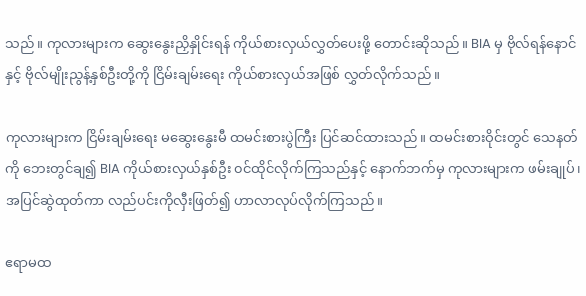သည်။ ကုလားများက ဆွေးနွေးညှိနှိုင်းရန် ကိုယ်စားလှယ်လွှတ်ပေးဖို့ တောင်းဆိုသည်။ BIA မှ ဗိုလ်ရန်နောင်နှင့် ဗိုလ်မျိုးညွန့်နှစ်ဦးတို့ကို ငြိမ်းချမ်းရေး ကိုယ်စားလှယ်အဖြစ် လွှတ်လိုက်သည်။

ကုလားများက ငြိမ်းချမ်းရေး မဆွေးနွေးမီ ထမင်းစားပွဲကြီး ပြင်ဆင်ထားသည်။ ထမင်းစားဝိုင်းတွင် သေနတ်ကို ဘေးတွင်ချ၍ BIA ကိုယ်စားလှယ်နှစ်ဦး ၀င်ထိုင်လိုက်ကြသည်နှင့် နောက်ဘက်မှ ကုလားများက ဖမ်းချုပ်၊ အပြင်ဆွဲထုတ်ကာ လည်ပင်းကိုလှီးဖြတ်၍ ဟာလာလုပ်လိုက်ကြသည်။

ဧရာမထ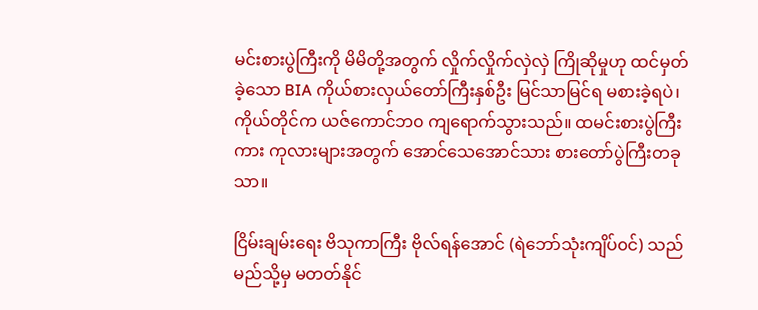မင်းစားပွဲကြီးကို မိမိတို့အတွက် လှိုက်လှိုက်လှဲလှဲ ကြိုဆိုမှုဟု ထင်မှတ်ခဲ့သော BIA ကိုယ်စားလှယ်တော်ကြီးနှစ်ဦး မြင်သာမြင်ရ မစားခဲ့ရပဲ၊ ကိုယ်တိုင်က ယဇ်ကောင်ဘ၀ ကျရောက်သွားသည်။ ထမင်းစားပွဲကြီးကား ကုလားများအတွက် အောင်သေအောင်သား စားတော်ပွဲကြီးတခုသာ။

ငြိမ်းချမ်းရေး ဗိသုကာကြီး ဗိုလ်ရန်အောင် (ရဲဘော်သုံးကျိပ်၀င်) သည် မည်သို့မှ မတတ်နိုင်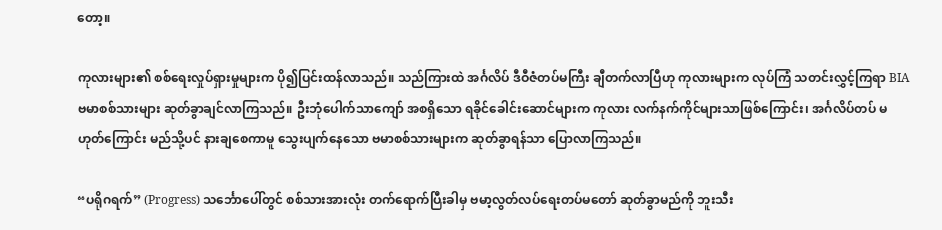တော့။

ကုလားများ၏ စစ်ရေးလှုပ်ရှားမှုများက ပို၍ပြင်းထန်လာသည်။ သည်ကြားထဲ အင်္ဂလိပ် ဒီဝီဇံတပ်မကြီး ချီတက်လာပြီဟု ကုလားများက လုပ်ကြံ သတင်းလွှင့်ကြရာ BIA ဗမာစစ်သားများ ဆုတ်ခွာချင်လာကြသည်။ ဦးဘုံပေါက်သာကျော် အစရှိသော ရခိုင်ခေါင်းဆောင်များက ကုလား လက်နက်ကိုင်များသာဖြစ်ကြောင်း၊ အင်္ဂလိပ်တပ် မဟုတ်ကြောင်း မည်သို့ပင် နားချစေကာမူ သွေးပျက်နေသော ဗမာစစ်သားများက ဆုတ်ခွာရန်သာ ပြောလာကြသည်။

“ပရိုဂရက်” (Progress) သင်္ဘောပေါ်တွင် စစ်သားအားလုံး တက်ရောက်ပြီးခါမှ ဗမာ့လွတ်လပ်ရေးတပ်မတော် ဆုတ်ခွာမည်ကို ဘူးသီး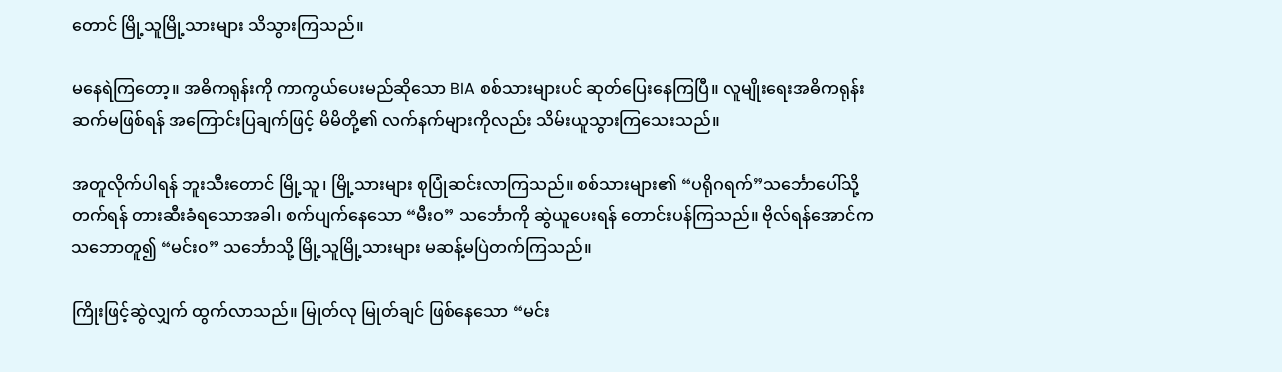တောင် မြို့သူမြို့သားများ သိသွားကြသည်။

မနေရဲကြတော့။ အဓိကရုန်းကို ကာကွယ်ပေးမည်ဆိုသော BIA စစ်သားများပင် ဆုတ်ပြေးနေကြပြီ။ လူမျိုးရေးအဓိကရုန်း ဆက်မဖြစ်ရန် အကြောင်းပြချက်ဖြင့် မိမိတို့၏ လက်နက်များကိုလည်း သိမ်းယူသွားကြသေးသည်။

အတူလိုက်ပါရန် ဘူးသီးတောင် မြို့သူ၊ မြို့သားများ စုပြုံဆင်းလာကြသည်။ စစ်သားများ၏ “ပရိုဂရက်”သင်္ဘောပေါ်သို့ တက်ရန် တားဆီးခံရသောအခါ၊ စက်ပျက်နေသော “မီးဝ” သင်္ဘောကို ဆွဲယူပေးရန် တောင်းပန်ကြသည်။ ဗိုလ်ရန်အောင်က သဘောတူ၍ “မင်း၀” သင်္ဘောသို့ မြို့သူမြို့သားများ မဆန့်မပြဲတက်ကြသည်။

ကြိုးဖြင့်ဆွဲလျှက် ထွက်လာသည်။ မြုတ်လု မြုတ်ချင် ဖြစ်နေသော “မင်း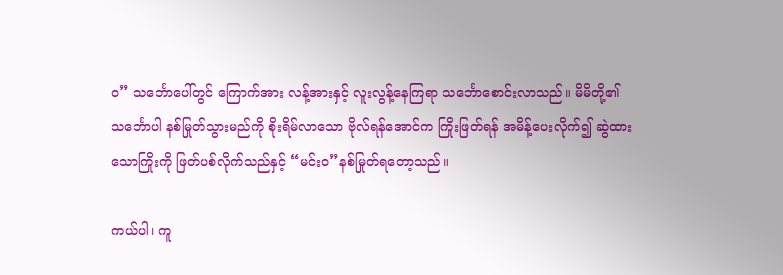၀” သင်္ဘောပေါ်တွင် ကြောက်အား လန့်အားနှင့် လူးလွန့်နေကြရာ သင်္ဘောစောင်းလာသည်။ မိမိတို့၏ သင်္ဘောပါ နစ်မြုတ်သွားမည်ကို စိုးရိမ်လာသော ဗိုလ်ရန်အောင်က ကြိုးဖြတ်ရန် အမိန့်ပေးလိုက်၍ ဆွဲထားသောကြိုးကို ဖြတ်ပစ်လိုက်သည်နှင့် “မင်း၀”နစ်မြုတ်ရတော့သည်။

ကယ်ပါ၊ ကူ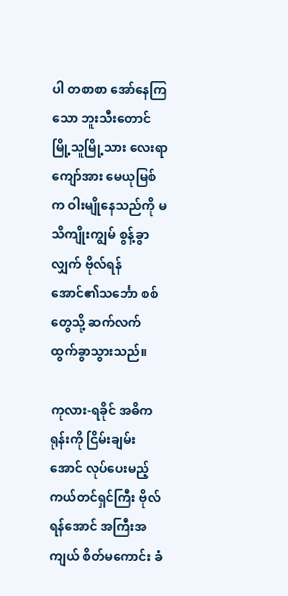ပါ တစာစာ အော်နေကြသော ဘူးသီးတောင် မြို့သူမြို့သား လေးရာကျော်အား မေယုမြစ်က ဝါးမျိုနေသည်ကို မသိကျိုးကျွမ် စွန့်ခွာလျှက် ဗိုလ်ရန်အောင်၏သင်္ဘော စစ်တွေသို့ ဆက်လက်ထွက်ခွာသွားသည်။

ကုလား-ရခိုင် အဓိကရုန်းကို ငြိမ်းချမ်းအောင် လုပ်ပေးမည့် ကယ်တင်ရှင်ကြီး ဗိုလ်ရန်အောင် အကြီးအကျယ် စိတ်မကောင်း ခံ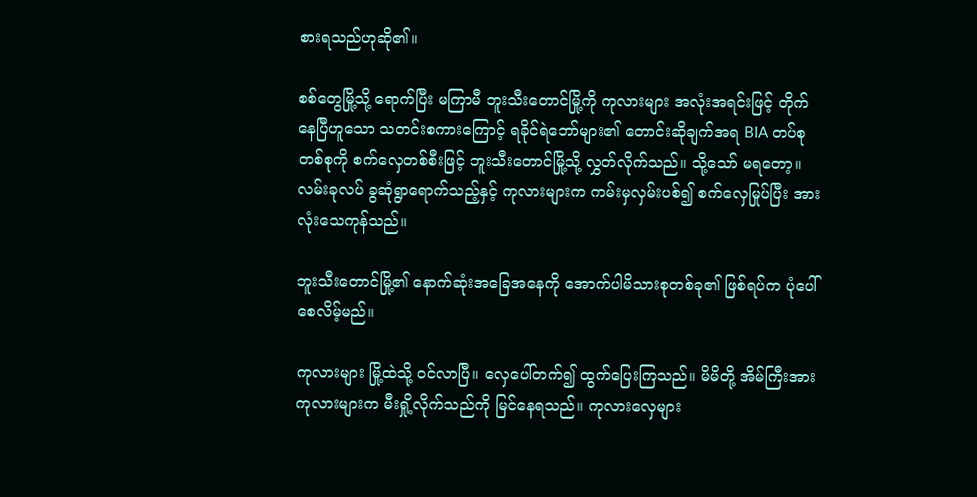စားရသည်ဟုဆို၏။

စစ်တွေမြို့သို့ ရောက်ပြီး မကြာမီ ဘူးသီးတောင်မြို့ကို ကုလားများ အလုံးအရင်းဖြင့် တိုက်နေပြီဟူသော သတင်းစကားကြောင့် ရခိုင်ရဲဘော်များ၏ တောင်းဆိုချက်အရ BIA တပ်စုတစ်စုကို စက်လှေတစ်စီးဖြင့် ဘူးသီးတောင်မြို့သို့ လွှတ်လိုက်သည်။ သို့သော် မရတော့။ လမ်းခုလပ် ခွဆုံရွာရောက်သည့်နှင့် ကုလားများက ကမ်းမှလှမ်းပစ်၍ စက်လှေမြုပ်ပြီး အားလုံးသေကုန်သည်။

ဘူးသီးတောင်မြို့၏ နောက်ဆုံးအခြေအနေကို အောက်ပါမိသားစုတစ်ခု၏ ဖြစ်ရပ်က ပုံပေါ်စေလိမ့်မည်။

ကုလားများ မြို့ထဲသို့ ၀င်လာပြီ။ လှေပေါ်တက်၍ ထွက်ပြေးကြသည်။ မိမိတို့ အိမ်ကြီးအား ကုလားများက မီးရှို့လိုက်သည်ကို မြင်နေရသည်။ ကုလားလှေများ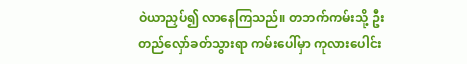ဝဲယာညှပ်၍ လာနေကြသည်။ တဘက်ကမ်းသို့ ဦးတည်လှော်ခတ်သွားရာ ကမ်းပေါ်မှာ ကုလားပေါင်း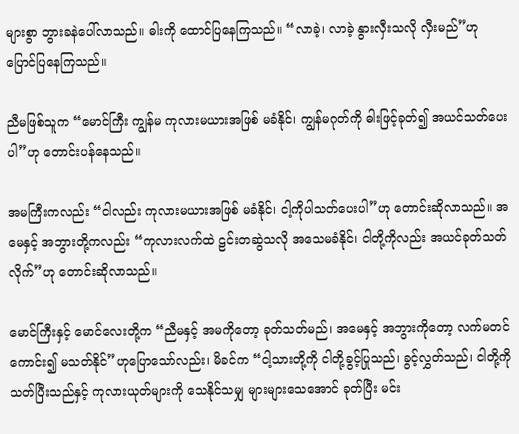များစွာ ဘွားခနဲပေါ်လာသည်။ ဓါးကို ထောင်ပြနေကြသည်။ “လာခဲ့၊ လာခဲ့ နွားလှီးသလို လှီးမည်”ဟု ပြောင်ပြနေကြသည်။

ညီမဖြစ်သူက “မောင်ကြီး ကျွန်မ ကုလားမယားအဖြစ် မခံနိုင်၊ ကျွန်မဂုတ်ကို ဓါးဖြင့်ခုတ်၍ အယင်သတ်ပေးပါ”ဟု တောင်းပန်နေသည်။

အမကြီးကလည်း “ငါလည်း ကုလားမယားအဖြစ် မခံနိုင်၊ ငါ့ကိုပါသတ်ပေးပါ”ဟု တောင်းဆိုလာသည်။ အမေနှင့် အဘွားတို့ကလည်း “ကုလားလက်ထဲ ဠင်းတဆွဲသလို အသေမခံနိုင်၊ ငါတို့ကိုလည်း အယင်ခုတ်သတ်လိုက်”ဟု တောင်းဆိုလာသည်။

မောင်ကြီးနှင့် မောင်လေးတို့က “ညီမနှင့် အမကိုတော့ ခုတ်သတ်မည်၊ အမေနှင့် အဘွားကိုတော့ လက်မတင်ကောင်း၍ မသတ်နိုင်”ဟုပြောသော်လည်း၊ မိခင်က “ငါ့သားတို့ကို ငါတို့ခွင့်ပြုသည်၊ ခွင့်လွှတ်သည်၊ ငါတို့ကို သတ်ပြီးသည်နှင့် ကုလားယုတ်များကို သေနိုင်သမျှ များများသေအောင် ခုတ်ပြီး မင်း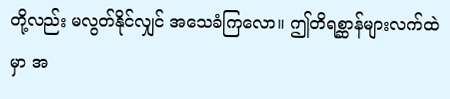တို့လည်း မလွတ်နိုင်လျှင် အသေခံကြလော။ ဤတိရစ္ဆာန်များလက်ထဲမှာ အ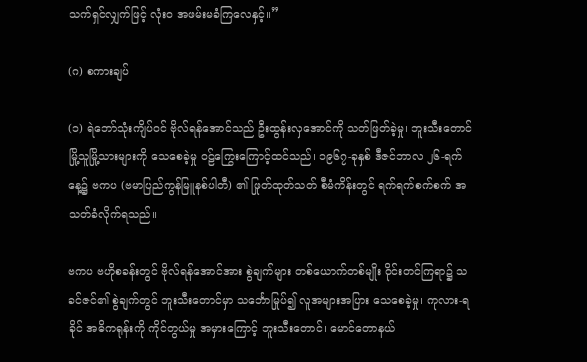သက်ရှင်လျှက်ဖြင့် လုံး၀ အဖမ်းမခံကြလေနှင့်။”

(ဂ) စကားချပ်

(၁) ရဲဘော်သုံးကျိပ်၀င် ဗိုလ်ရန်အောင်သည် ဦးထွန်းလှအောင်ကို သတ်ဖြတ်ခဲ့မှု၊ ဘူးသီးတောင် မြို့သူမြို့သားများကို သေစေခဲ့မှု ၀ဠ်ကြွေးကြောင့်ထင်သည်၊ ၁၉၆၇-ခုနှစ် ဒီဇင်ဘာလ ၂၆-ရက်နေ့၌ ဗကပ (ဗမာပြည်ကွန်မြူနစ်ပါတီ) ၏ ဖြုတ်ထုတ်သတ် စီမံကိန်းတွင် ရက်ရက်စက်စက် အသတ်ခံလိုက်ရသည်။

ဗကပ ဗဟိုစခန်းတွင် ဗိုလ်ရန်အောင်အား စွဲချက်များ တစ်ယောက်တစ်မျိုး ဝိုင်းတင်ကြရာ၌ သခင်ဇင်၏ စွဲချက်တွင် ဘူးသီးတောင်မှာ သင်္ဘောမြုပ်၍ လူအများအပြား သေစေခဲ့မှု၊ ကုလား-ရခိုင် အဓိကရုန်းကို ကိုင်တွယ်မှု အမှားကြောင့် ဘူးသီးတောင်၊ မောင်တောနယ်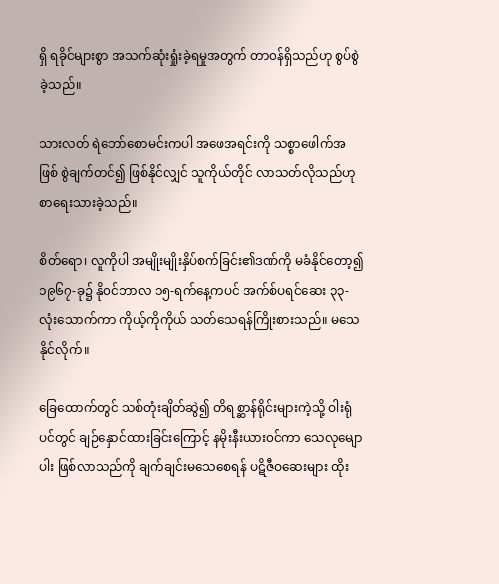ရှိ ရခိုင်များစွာ အသက်ဆုံးရှုံးခဲ့ရမှုအတွက် တာ၀န်ရှိသည်ဟု စွပ်စွဲခဲ့သည်။

သားလတ် ရဲဘော်စောမင်းကပါ အဖေအရင်းကို သစ္စာဖေါက်အဖြစ် စွဲချက်တင်၍ ဖြစ်နိုင်လျှင် သူကိုယ်တိုင် လာသတ်လိုသည်ဟု စာရေးသားခဲ့သည်။

စိတ်ရော၊ လူကိုပါ အမျိုးမျိုးနှိပ်စက်ခြင်း၏ဒဏ်ကို မခံနိုင်တော့၍ ၁၉၆၇-ခု၌ နို၀င်ဘာလ ၁၅-ရက်နေ့ကပင် အက်စ်ပရင်ဆေး ၃၃-လုံးသောက်ကာ ကိုယ့်ကိုကိုယ် သတ်သေရန်ကြိုးစားသည်။ မသေနိုင်လိုက်။

ခြေထောက်တွင် သစ်တုံးချိတ်ဆွဲ၍ တိရစ္ဆာန်ရိုင်းများကဲ့သို့ ဝါးရုံပင်တွင် ချဉ်နှောင်ထားခြင်းကြောင့် နမိုးနီးယား၀င်ကာ သေလုမျောပါး ဖြစ်လာသည်ကို ချက်ချင်းမသေစေရန် ပဋိဇီဝဆေးများ ထိုး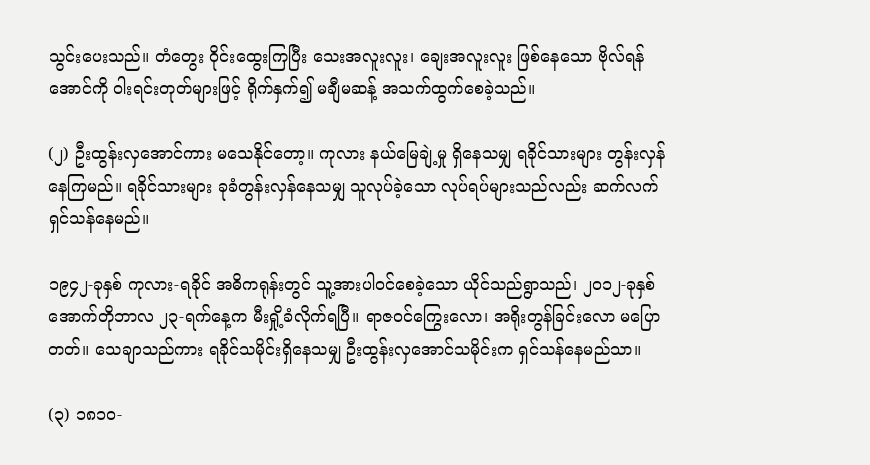သွင်းပေးသည်။ တံတွေး ဝိုင်းထွေးကြပြီး သေးအလူးလူး၊ ချေးအလူးလူး ဖြစ်နေသော ဗိုလ်ရန်အောင်ကို ဝါးရင်းတုတ်များဖြင့် ရိုက်နှက်၍ မချီမဆန့် အသက်ထွက်စေခဲ့သည်။

(၂) ဦးထွန်းလှအောင်ကား မသေနိုင်တော့။ ကုလား နယ်မြေချဲ့မှု ရှိနေသမျှ ရခိုင်သားများ တွန်းလှန်နေကြမည်။ ရခိုင်သားများ ခုခံတွန်းလှန်နေသမျှ သူလုပ်ခဲ့သော လုပ်ရပ်များသည်လည်း ဆက်လက် ရှင်သန်နေမည်။

၁၉၄၂-ခုနှစ် ကုလား-ရခိုင် အဓိကရုန်းတွင် သူ့အားပါ၀င်စေခဲ့သော ယိုင်သည်ရွာသည်၊ ၂၀၁၂-ခုနှစ် အောက်တိုဘာလ ၂၃-ရက်နေ့က မီးရှို့ခံလိုက်ရပြီ။ ရာဇ၀င်ကြွေးလော၊ အရိုးတွန်ခြင်းလော မပြောတတ်။ သေချာသည်ကား ရခိုင်သမိုင်းရှိနေသမျှ ဦးထွန်းလှအောင်သမိုင်းက ရှင်သန်နေမည်သာ။

(၃) ၁၈၁၀-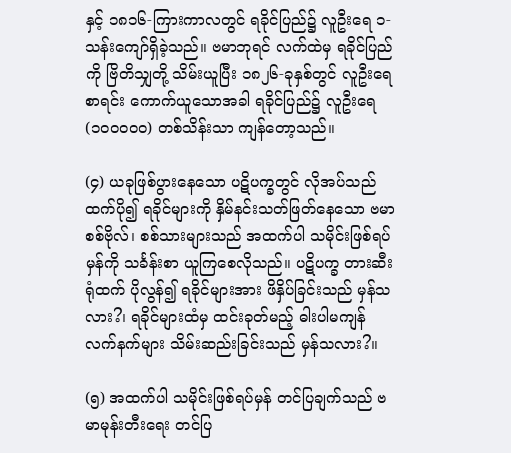နှင့် ၁၈၁၆-ကြားကာလတွင် ရခိုင်ပြည်၌ လူဦးရေ ၁-သန်းကျော်ရှိခဲ့သည်။ ဗမာဘုရင် လက်ထဲမှ ရခိုင်ပြည်ကို ဗြိတိသျှတို့ သိမ်းယူပြီး ၁၈၂၆-ခုနှစ်တွင် လူဦးရေစာရင်း ကောက်ယူသောအခါ ရခိုင်ပြည်၌ လူဦးရေ (၁၀၀၀၀၀) တစ်သိန်းသာ ကျန်တော့သည်။

(၄) ယခုဖြစ်ပွားနေသော ပဋိပက္ခတွင် လိုအပ်သည်ထက်ပို၍ ရခိုင်များကို နှိမ်နင်းသတ်ဖြတ်နေသော ဗမာစစ်ဗိုလ်၊ စစ်သားများသည် အထက်ပါ သမိုင်းဖြစ်ရပ်မှန်ကို သင်္ခန်းစာ ယူကြစေလိုသည်။ ပဋိပက္ခ တားဆီးရုံထက် ပိုလွန်၍ ရခိုင်များအား ဖိနှိပ်ခြင်းသည် မှန်သလား?၊ ရခိုင်များထံမှ ထင်းခုတ်မည့် ဓါးပါမကျန် လက်နက်များ သိမ်းဆည်းခြင်းသည် မှန်သလား?။

(၅) အထက်ပါ သမိုင်းဖြစ်ရပ်မှန် တင်ပြချက်သည် ဗမာမုန်းတီးရေး တင်ပြ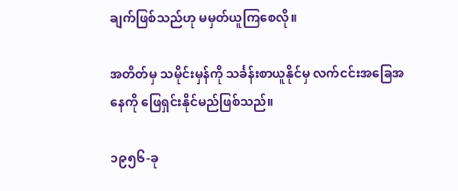ချက်ဖြစ်သည်ဟု မမှတ်ယူကြစေလို။

အတိတ်မှ သမိုင်းမှန်ကို သင်္ခန်းစာယူနိုင်မှ လက်ငင်းအခြေအနေကို ဖြေရှင်းနိုင်မည်ဖြစ်သည်။

၁၉၅၆-ခု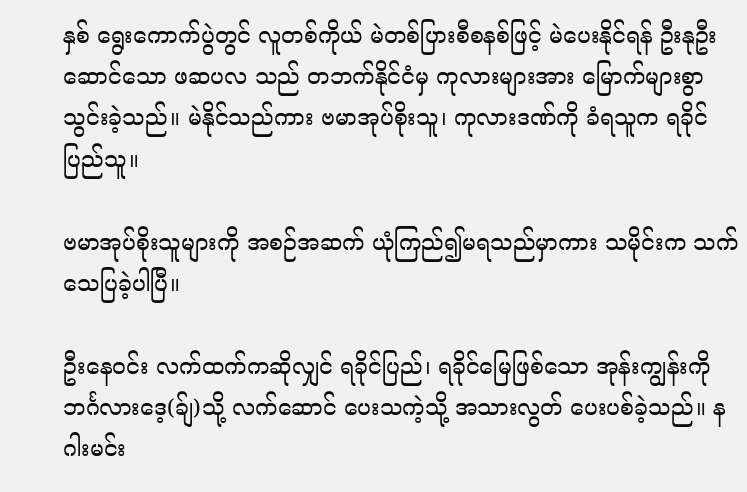နှစ် ရွေးကောက်ပွဲတွင် လူတစ်ကိုယ် မဲတစ်ပြားစီစနစ်ဖြင့် မဲပေးနိုင်ရန် ဦးနုဦးဆောင်သော ဖဆပလ သည် တဘက်နိုင်ငံမှ ကုလားများအား မြောက်များစွာ သွင်းခဲ့သည်။ မဲနိုင်သည်ကား ဗမာအုပ်စိုးသူ၊ ကုလားဒဏ်ကို ခံရသူက ရခိုင်ပြည်သူ။

ဗမာအုပ်စိုးသူများကို အစဉ်အဆက် ယုံကြည်၍မရသည်မှာကား သမိုင်းက သက်သေပြခဲ့ပါပြီ။

ဦးနေ၀င်း လက်ထက်ကဆိုလျှင် ရခိုင်ပြည်၊ ရခိုင်မြေဖြစ်သော အုန်းကျွန်းကို ဘင်္ဂလားဒေ့(ခ်ျ)သို့ လက်ဆောင် ပေးသကဲ့သို့ အသားလွတ် ပေးပစ်ခဲ့သည်။ နဂါးမင်း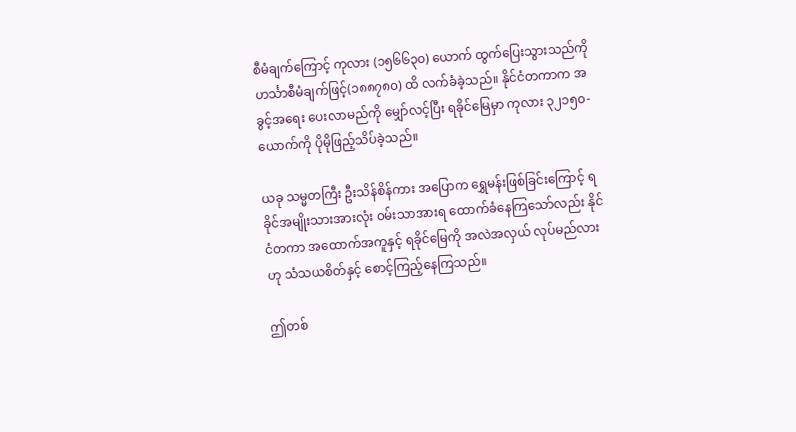စီမံချက်ကြောင့် ကုလား (၁၅၆၆၃၀) ယောက် ထွက်ပြေးသွားသည်ကို ဟင်္သာစီမံချက်ဖြင့်(၁၈၈၇၈၀) ထိ လက်ခံခဲ့သည်။ နိုင်ငံတကာက အခွင့်အရေး ပေးလာမည်ကို မျှော်လင့်ပြီး ရခိုင်မြေမှာ ကုလား ၃၂၁၅၀-ယောက်ကို ပိုမိုဖြည့်သိပ်ခဲ့သည်။

ယခု သမ္မတကြီး ဦးသိန်စိန်ကား အပြောက ရွှေမန်းဖြစ်ခြင်းကြောင့် ရခိုင်အမျိုးသားအားလုံး ၀မ်းသာအားရ ထောက်ခံနေကြသော်လည်း နိုင်ငံတကာ အထောက်အကူနှင့် ရခိုင်မြေကို အလဲအလှယ် လုပ်မည်လားဟု သံသယစိတ်နှင့် စောင့်ကြည့်နေကြသည်။

ဤတစ်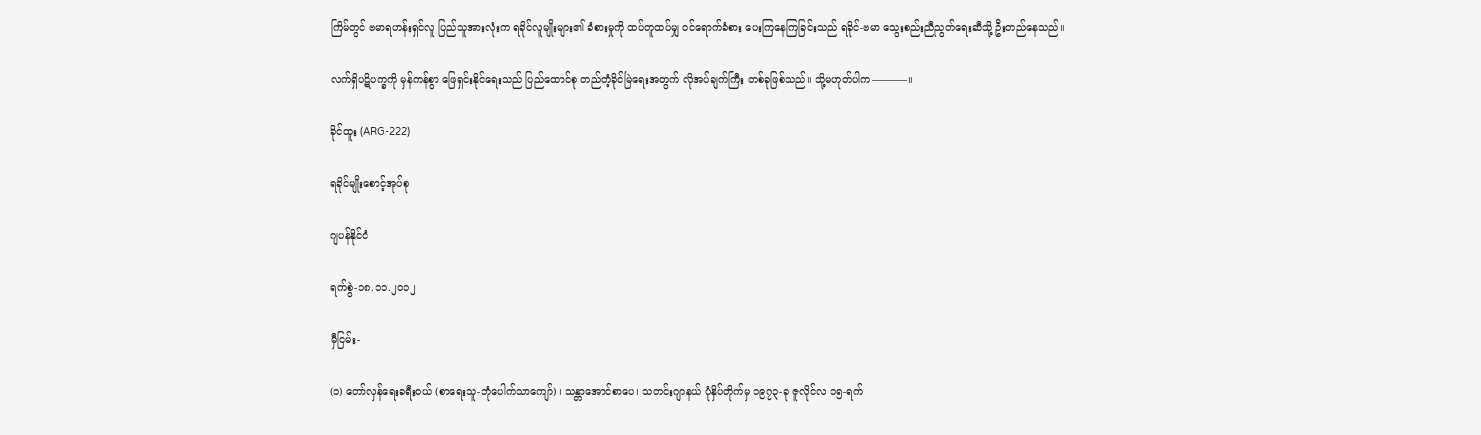ကြိမ်တွင် ဗမာရဟန်းရှင်လူ ပြည်သူအားလုံးက ရခိုင်လူမျိုးများ၏ ခံစားမှုကို ထပ်တူထပ်မျှ ၀င်ရောက်ခံစား ပေးကြနေကြခြင်းသည် ရခိုင်-ဗမာ သွေးစည်းညီညွတ်ရေးဆီသို့ ဦးတည်နေသည်။

လက်ရှိပဋိပက္ခကို မှန်ကန်စွာ ဖြေရှင်းနိုင်ရေးသည် ပြည်ထောင်စု တည်တံ့ခိုင်မြဲရေးအတွက် လိုအပ်ချက်ကြီး တစ်ခုဖြစ်သည်။ သို့မဟုတ်ပါက———–။

ခိုင်ထူး (ARG-222)

ရခိုင်မျိုးစောင့်အုပ်စု

ဂျပန်နိုင်ငံ

ရက်စွဲ-၁၈.၁၁.၂၀၁၂

မှီငြမ်း-

(၁) တော်လှန်ရေးခရီး၀ယ် (စာရေးသူ-ဘုံပေါက်သာကျော်) ၊ သန္တာအောင်စာပေ၊ သတင်းဂျာနယ် ပုံနှိပ်တိုက်မှ ၁၉၇၃-ခု ဇူလိုင်လ ၁၅-ရက်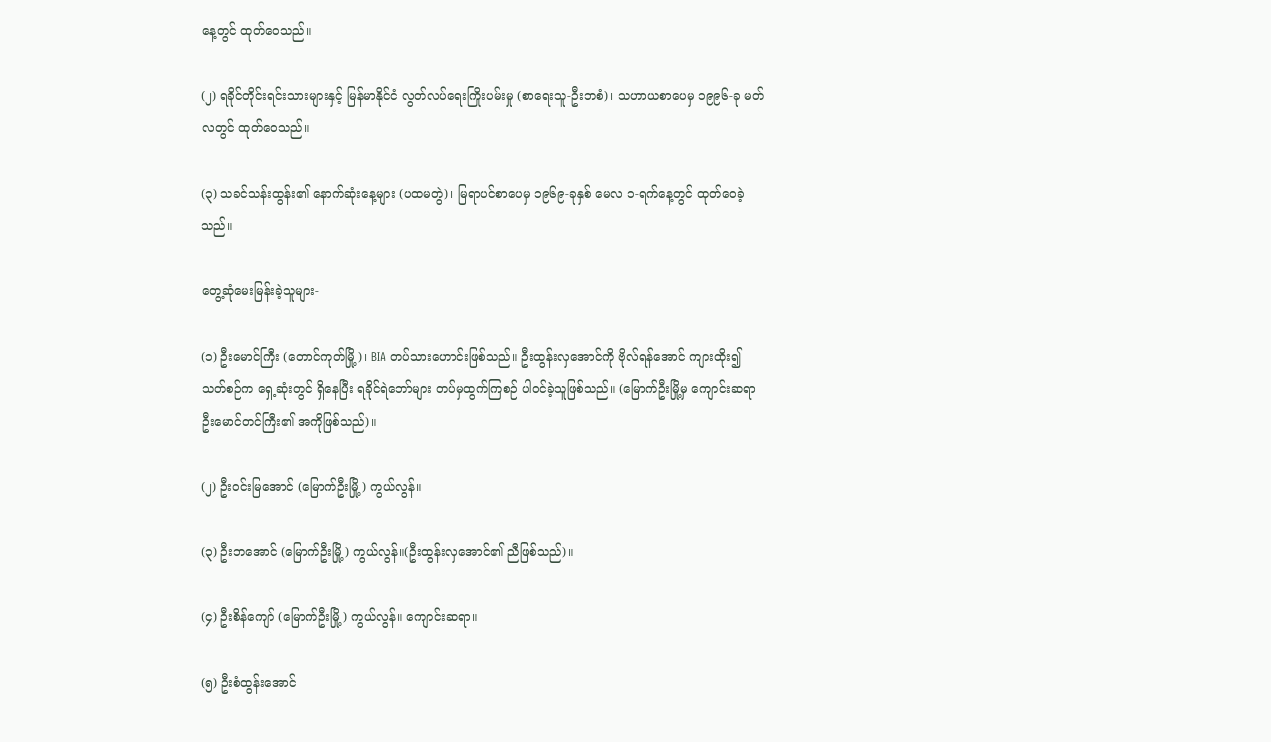နေ့တွင် ထုတ်ဝေသည်။

(၂) ရခိုင်တိုင်းရင်းသားများနှင့် မြန်မာနိုင်ငံ လွတ်လပ်ရေးကြိုးပမ်းမှု (စာရေးသူ-ဦးဘစံ)၊ သဟာယစာပေမှ ၁၉၉၆-ခု မတ်လတွင် ထုတ်ဝေသည်။

(၃) သခင်သန်းထွန်း၏ နောက်ဆုံးနေ့များ (ပထမတွဲ)၊ မြရာပင်စာပေမှ ၁၉၆၉-ခုနှစ် မေလ ၁-ရက်နေ့တွင် ထုတ်ဝေခဲ့သည်။

တွေ့ဆုံမေးမြန်းခဲ့သူများ-

(၁) ဦးမောင်ကြီး (တောင်ကုတ်မြို့)၊ BIA တပ်သားဟောင်းဖြစ်သည်။ ဦးထွန်းလှအောင်ကို ဗိုလ်ရန်အောင် ကျားထိုး၍ သတ်စဉ်က ရှေ့ဆုံးတွင် ရှိနေပြီး ရခိုင်ရဲဘော်များ တပ်မှထွက်ကြစဉ် ပါ၀င်ခဲ့သူဖြစ်သည်။ (မြောက်ဦးမြို့မှ ကျောင်းဆရာ ဦးမောင်တင်ကြီး၏ အကိုဖြစ်သည်)။

(၂) ဦး၀င်းမြအောင် (မြောက်ဦးမြို့) ကွယ်လွန်။

(၃) ဦးဘအောင် (မြောက်ဦးမြို့) ကွယ်လွန်။(ဦးထွန်းလှအောင်၏ ညီဖြစ်သည်)။

(၄) ဦးစိန်ကျော် (မြောက်ဦးမြို့) ကွယ်လွန်။ ကျောင်းဆရာ။

(၅) ဦးစံထွန်းအောင်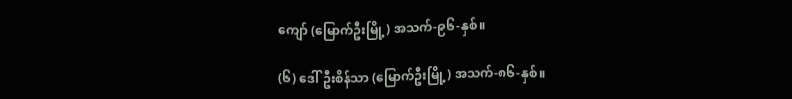ကျော် (မြောက်ဦးမြို့) အသက်-၉၆-နှစ်။

(၆) ဒေါ်ဦးစိန်သာ (မြောက်ဦးမြို့) အသက်-၈၆-နှစ်။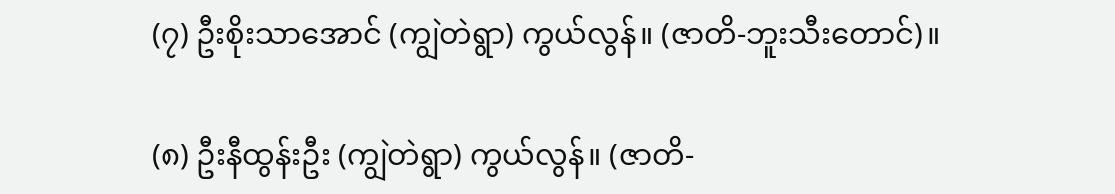(၇) ဦးစိုးသာအောင် (ကျွဲတဲရွာ) ကွယ်လွန်။ (ဇာတိ-ဘူးသီးတောင်)။

(၈) ဦးနီထွန်းဦး (ကျွဲတဲရွာ) ကွယ်လွန်။ (ဇာတိ-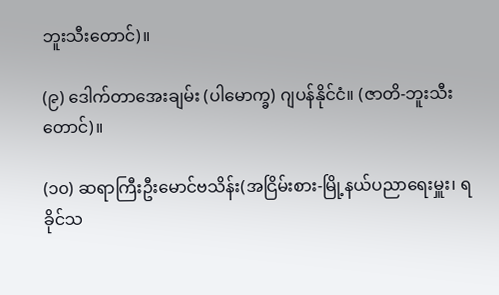ဘူးသီးတောင်)။

(၉) ဒေါက်တာအေးချမ်း (ပါမောက္ခ) ဂျပန်နိုင်ငံ။ (ဇာတိ-ဘူးသီးတောင်)။

(၁၀) ဆရာကြီးဦးမောင်ဗသိန်း(အငြိမ်းစား-မြို့နယ်ပညာရေးမှူး၊ ရခိုင်သ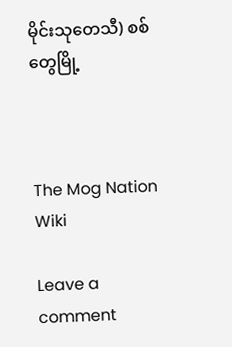မိုင်းသုတေသီ) စစ်တွေမြို့



The Mog Nation Wiki

Leave a comment